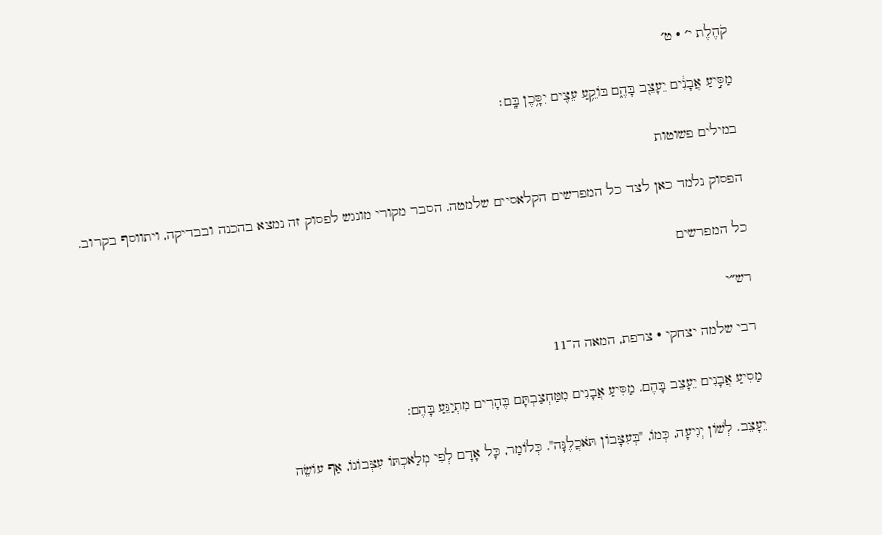קֹהֶלֶת י׳ · ט׳

מַסִּ֣יעַ אֲבָנִ֔ים יֵעָצֵ֖ב בָּהֶ֑ם בּוֹקֵ֥עַ עֵצִ֖ים יִסָּ֥כֶן בָּֽם׃

במילים פשוטות

הפסוק נלמד כאן לצד כל המפרשים הקלאסיים שלמטה. הסבר מקורי מונגש לפסוק זה נמצא בהכנה ובבדיקה, ויתווסף בקרוב.

כל המפרשים

רש״י

רבי שלמה יצחקי · צרפת, המאה ה־11

מַסִיעַ אֲבָנִים יֵעָצֵב בָּהֶם. מַסִּיעַ אֲבָנִים מִמַּחְצַבְתָּם בֶּהָרִים מִתְיַגֵּעַ בָּהֶם:

יֵעָצֵב. לְשׁוֹן יְגִיעָה, כְּמוֹ, "בְּעִצָּבוֹן תֹּאכֲלֶנָּה". כְּלוֹמַר, כָּל אָדָם לְפִי מְלַאכְתּוֹ עִצְּבוֹנוֹ, אַף עוֹשֵׂה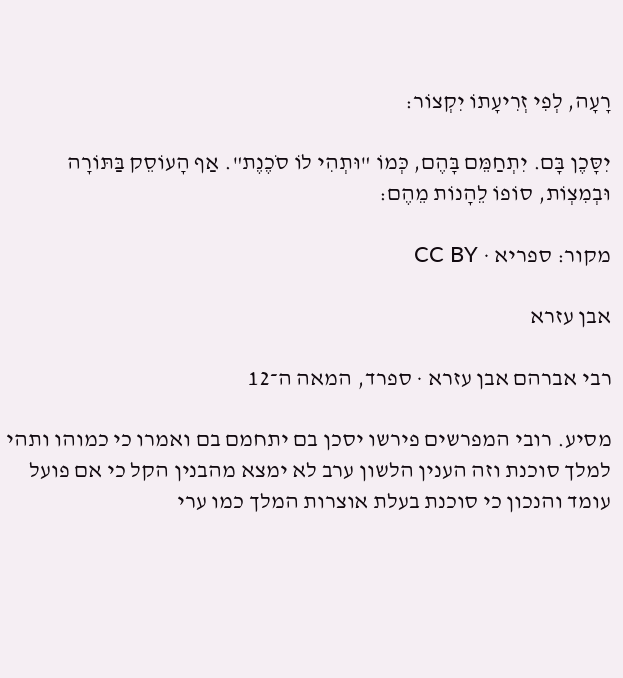רָעָה, לְפִי זְרִיעָתוֹ יִקְצוֹר:

יִסָּכֶן בָּם. יִתְחַמֵּם בָּהֶם, כְּמוֹ "וּתְהִי לוֹ סֹכֶנֶת". אַף הָעוֹסֵק בַּתּוֹרָה וּבְמִצְוֹת, סוֹפוֹ לֵהָנוֹת מֵהֶם:

מקור: ספריא · CC BY

אבן עזרא

רבי אברהם אבן עזרא · ספרד, המאה ה־12

מסיע. רובי המפרשים פירשו יסכן בם יתחמם בם ואמרו כי כמוהו ותהי למלך סוכנת וזה הענין הלשון ערב לא ימצא מהבנין הקל כי אם פועל עומד והנכון כי סוכנת בעלת אוצרות המלך כמו ערי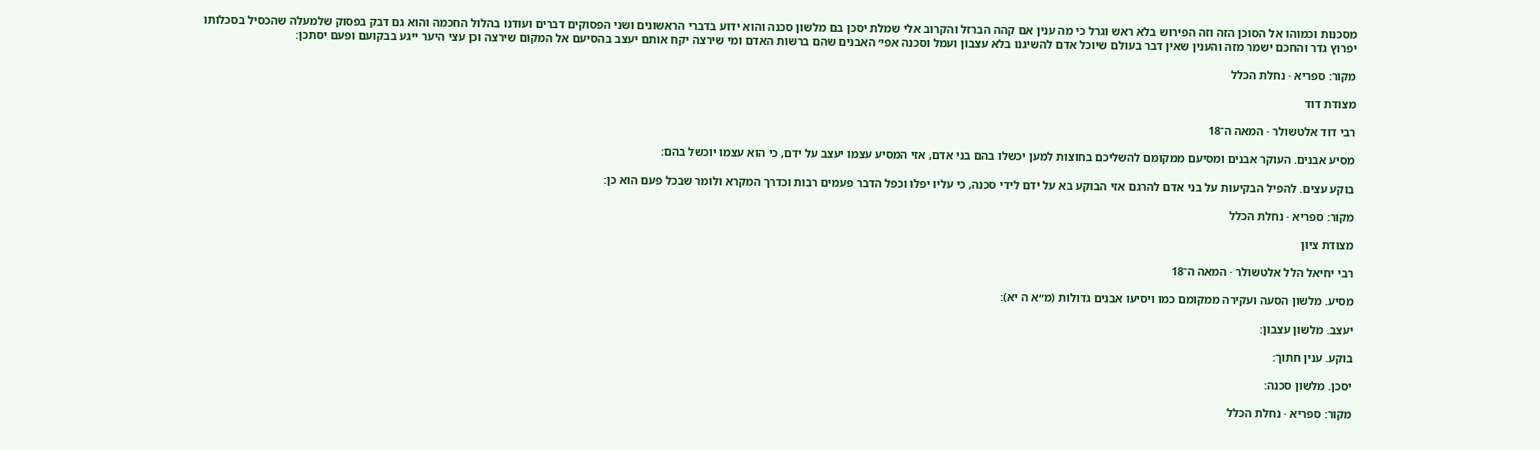מסכנות וכמוהו אל הסוכן הזה וזה הפירוש בלא ראש וגרל כי מה ענין אם קהה הברזל והקרוב אלי שמלת יסכן בם מלשון סכנה והוא ידוע בדברי הראשונים ושני הפסוקים דברים ועודנו בהלול החכמה והוא גם דבק בפסוק שלמעלה שהכסיל בסכלותו יפרוץ גדר והחכם ישמר מזה והענין שאין דבר בעולם שיוכל אדם להשיגנו בלא עצבון ועמל וסכנה אפי׳ האבנים שהם ברשות האדם ומי שירצה יקח אותם יעצב בהסיעם אל המקום שירצה וכן עצי היער ייגע בבקועם ופעם יסתכן:

מקור: ספריא · נחלת הכלל

מצודת דוד

רבי דוד אלטשולר · המאה ה־18

מסיע אבנים. העוקר אבנים ומסיעם ממקומם להשליכם בחוצות למען יכשלו בהם בני אדם, אזי המסיע עצמו יעצב על ידם, כי הוא עצמו יוכשל בהם:

בוקע עצים. להפיל הבקיעות על בני אדם להרגם אזי הבוקע בא על ידם לידי סכנה, כי עליו יפלו וכפל הדבר פעמים רבות וכדרך המקרא ולומר שבכל פעם הוא כן:

מקור: ספריא · נחלת הכלל

מצודת ציון

רבי יחיאל הלל אלטשולר · המאה ה־18

מסיע. מלשון הסעה ועקירה ממקומם כמו ויסיעו אבנים גדולות (מ״א ה יא):

יעצב. מלשון עצבון:

בוקע. ענין חתוך:

יסכן. מלשון סכנה:

מקור: ספריא · נחלת הכלל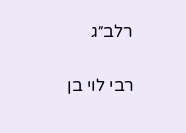רלב״ג

רבי לוי בן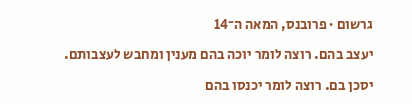גרשום · פרובנס, המאה ה־14

יעצב בהם. רוצה לומר יוכה בהם מענין ומחבש לעצבותם.

יסכן בם. רוצה לומר יכנסו בהם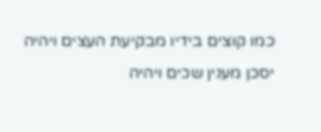כמו קוצים בידיו מבקיעת העצים ויהיה יסכן מענין שכים ויהיה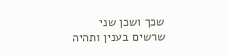שכך ושכן שני שרשים בענין ותהיה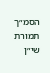הסמ״ך תמורת שי״ן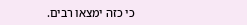כי כזה ימצאו רבים.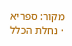מקור: ספריא · נחלת הכלל